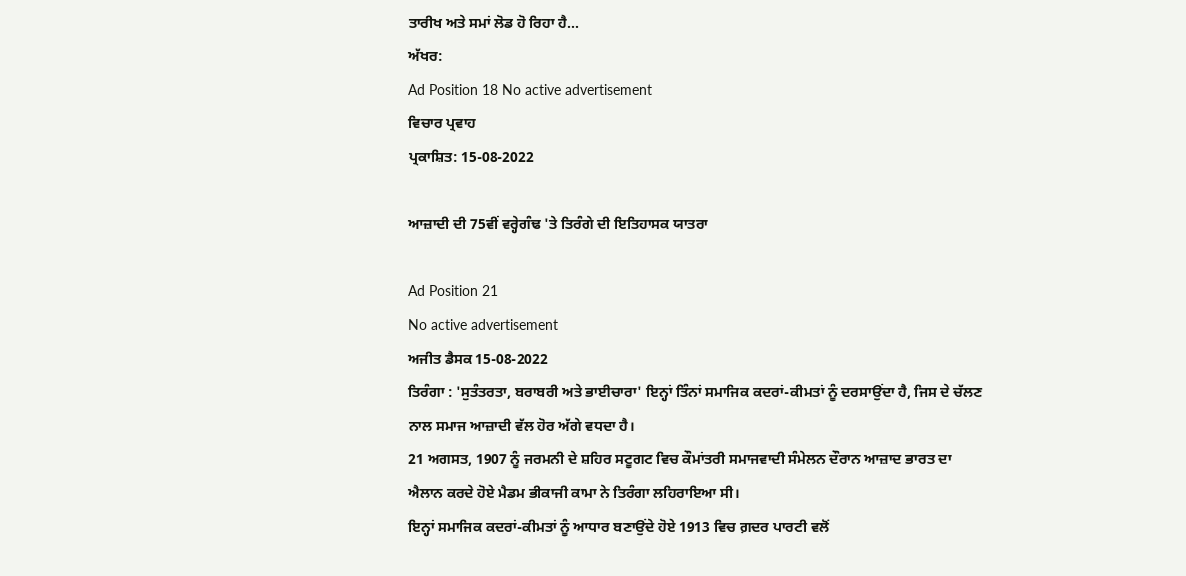ਤਾਰੀਖ ਅਤੇ ਸਮਾਂ ਲੋਡ ਹੋ ਰਿਹਾ ਹੈ...
ਅੱਖਰ:
Ad Position 18 No active advertisement
ਵਿਚਾਰ ਪ੍ਰਵਾਹ
ਪ੍ਰਕਾਸ਼ਿਤ: 15-08-2022

ਆਜ਼ਾਦੀ ਦੀ 75ਵੀਂ ਵਰ੍ਹੇਗੰਢ 'ਤੇ ਤਿਰੰਗੇ ਦੀ ਇਤਿਹਾਸਕ ਯਾਤਰਾ

Ad Position 21
No active advertisement
ਅਜੀਤ ਡੈਸਕ 15-08-2022
ਤਿਰੰਗਾ : 'ਸੁਤੰਤਰਤਾ, ਬਰਾਬਰੀ ਅਤੇ ਭਾਈਚਾਰਾ' ਇਨ੍ਹਾਂ ਤਿੰਨਾਂ ਸਮਾਜਿਕ ਕਦਰਾਂ-ਕੀਮਤਾਂ ਨੂੰ ਦਰਸਾਉਂਦਾ ਹੈ, ਜਿਸ ਦੇ ਚੱਲਣ ਨਾਲ ਸਮਾਜ ਆਜ਼ਾਦੀ ਵੱਲ ਹੋਰ ਅੱਗੇ ਵਧਦਾ ਹੈ।
21 ਅਗਸਤ, 1907 ਨੂੰ ਜਰਮਨੀ ਦੇ ਸ਼ਹਿਰ ਸਟੂਗਟ ਵਿਚ ਕੌਮਾਂਤਰੀ ਸਮਾਜਵਾਦੀ ਸੰਮੇਲਨ ਦੌਰਾਨ ਆਜ਼ਾਦ ਭਾਰਤ ਦਾ ਐਲਾਨ ਕਰਦੇ ਹੋਏ ਮੈਡਮ ਭੀਕਾਜੀ ਕਾਮਾ ਨੇ ਤਿਰੰਗਾ ਲਹਿਰਾਇਆ ਸੀ।
ਇਨ੍ਹਾਂ ਸਮਾਜਿਕ ਕਦਰਾਂ-ਕੀਮਤਾਂ ਨੂੰ ਆਧਾਰ ਬਣਾਉਂਦੇ ਹੋਏ 1913 ਵਿਚ ਗ਼ਦਰ ਪਾਰਟੀ ਵਲੋਂ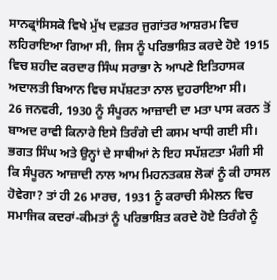ਸਾਨਫ੍ਰਾਂਸਿਸਕੋ ਵਿਖੇ ਮੁੱਖ ਦਫ਼ਤਰ ਜੁਗਾਂਤਰ ਆਸ਼ਰਮ ਵਿਚ ਲਹਿਰਾਇਆ ਗਿਆ ਸੀ, ਜਿਸ ਨੂੰ ਪਰਿਭਾਸ਼ਿਤ ਕਰਦੇ ਹੋਏ 1915 ਵਿਚ ਸ਼ਹੀਦ ਕਰਦਾਰ ਸਿੰਘ ਸਰਾਭਾ ਨੇ ਆਪਣੇ ਇਤਿਹਾਸਕ ਅਦਾਲਤੀ ਬਿਆਨ ਵਿਚ ਸਪੱਸ਼ਟਤਾ ਨਾਲ ਦੁਹਰਾਇਆ ਸੀ।
26 ਜਨਵਰੀ, 1930 ਨੂੰ ਸੰਪੂਰਨ ਆਜ਼ਾਦੀ ਦਾ ਮਤਾ ਪਾਸ ਕਰਨ ਤੋਂ ਬਾਅਦ ਰਾਵੀ ਕਿਨਾਰੇ ਇਸੇ ਤਿਰੰਗੇ ਦੀ ਕਸਮ ਖਾਧੀ ਗਈ ਸੀ। ਭਗਤ ਸਿੰਘ ਅਤੇ ਉਨ੍ਹਾਂ ਦੇ ਸਾਥੀਆਂ ਨੇ ਇਹ ਸਪੱਸ਼ਟਤਾ ਮੰਗੀ ਸੀ ਕਿ ਸੰਪੂਰਨ ਆਜ਼ਾਦੀ ਨਾਲ ਆਮ ਮਿਹਨਤਕਸ਼ ਲੋਕਾਂ ਨੂੰ ਕੀ ਹਾਸਲ ਹੋਵੇਗਾ? ਤਾਂ ਹੀ 26 ਮਾਰਚ, 1931 ਨੂੰ ਕਰਾਚੀ ਸੰਮੇਲਨ ਵਿਚ ਸਮਾਜਿਕ ਕਦਰਾਂ-ਕੀਮਤਾਂ ਨੂੰ ਪਰਿਭਾਸ਼ਿਤ ਕਰਦੇ ਹੋਏ ਤਿਰੰਗੇ ਨੂੰ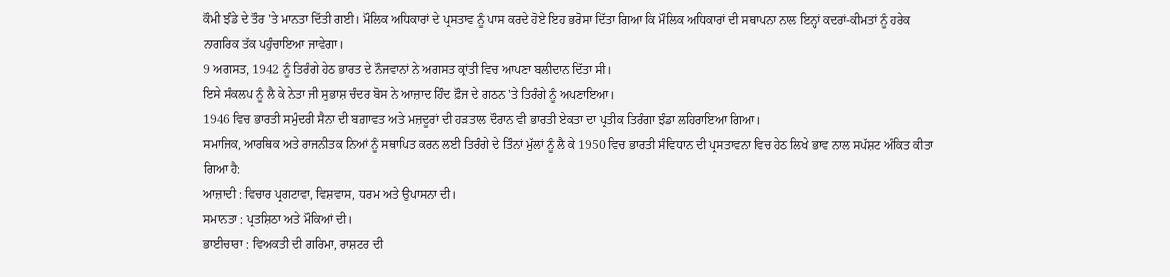ਕੌਮੀ ਝੰਡੇ ਦੇ ਤੌਰ 'ਤੇ ਮਾਨਤਾ ਦਿੱਤੀ ਗਈ। ਮੌਲਿਕ ਅਧਿਕਾਰਾਂ ਦੇ ਪ੍ਰਸਤਾਵ ਨੂੰ ਪਾਸ ਕਰਦੇ ਹੋਏ ਇਹ ਭਰੋਸਾ ਦਿੱਤਾ ਗਿਆ ਕਿ ਮੌਲਿਕ ਅਧਿਕਾਰਾਂ ਦੀ ਸਥਾਪਨਾ ਨਾਲ ਇਨ੍ਹਾਂ ਕਦਰਾਂ-ਕੀਮਤਾਂ ਨੂੰ ਹਰੇਕ ਨਾਗਰਿਕ ਤੱਕ ਪਹੁੰਚਾਇਆ ਜਾਵੇਗਾ।
9 ਅਗਸਤ, 1942 ਨੂੰ ਤਿਰੰਗੇ ਹੇਠ ਭਾਰਤ ਦੇ ਨੌਜਵਾਨਾਂ ਨੇ ਅਗਸਤ ਕ੍ਰਾਂਤੀ ਵਿਚ ਆਪਣਾ ਬਲੀਦਾਨ ਦਿੱਤਾ ਸੀ।
ਇਸੇ ਸੰਕਲਪ ਨੂੰ ਲੈ ਕੇ ਨੇਤਾ ਜੀ ਸੁਭਾਸ਼ ਚੰਦਰ ਬੋਸ ਨੇ ਆਜ਼ਾਦ ਹਿੰਦ ਫ਼ੌਜ ਦੇ ਗਠਨ 'ਤੇ ਤਿਰੰਗੇ ਨੂੰ ਅਪਣਾਇਆ।
1946 ਵਿਚ ਭਾਰਤੀ ਸਮੁੰਦਰੀ ਸੈਨਾ ਦੀ ਬਗ਼ਾਵਤ ਅਤੇ ਮਜ਼ਦੂਰਾਂ ਦੀ ਹੜਤਾਲ ਦੌਰਾਨ ਵੀ ਭਾਰਤੀ ਏਕਤਾ ਦਾ ਪ੍ਰਤੀਕ ਤਿਰੰਗਾ ਝੰਡਾ ਲਹਿਰਾਇਆ ਗਿਆ।
ਸਮਾਜਿਕ, ਆਰਥਿਕ ਅਤੇ ਰਾਜਨੀਤਕ ਨਿਆਂ ਨੂੰ ਸਥਾਪਿਤ ਕਰਨ ਲਈ ਤਿਰੰਗੇ ਦੇ ਤਿੰਨਾਂ ਮੁੱਲਾਂ ਨੂੰ ਲੈ ਕੇ 1950 ਵਿਚ ਭਾਰਤੀ ਸੰਵਿਧਾਨ ਦੀ ਪ੍ਰਸਤਾਵਨਾ ਵਿਚ ਹੇਠ ਲਿਖੇ ਭਾਵ ਨਾਲ ਸਪੱਸ਼ਟ ਅੰਕਿਤ ਕੀਤਾ ਗਿਆ ਹੈ:
ਆਜ਼ਾਦੀ : ਵਿਚਾਰ ਪ੍ਰਗਟਾਵਾ, ਵਿਸ਼ਵਾਸ, ਧਰਮ ਅਤੇ ਉਪਾਸਨਾ ਦੀ।
ਸਮਾਨਤਾ : ਪ੍ਰਤਸ਼ਿਠਾ ਅਤੇ ਮੌਕਿਆਂ ਦੀ।
ਭਾਈਚਾਰਾ : ਵਿਅਕਤੀ ਦੀ ਗਰਿਮਾ, ਰਾਸ਼ਟਰ ਦੀ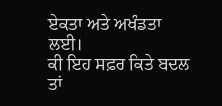ਏਕਤਾ ਅਤੇ ਅਖੰਡਤਾ ਲਈ।
ਕੀ ਇਹ ਸਫ਼ਰ ਕਿਤੇ ਬਦਲ ਤਾਂ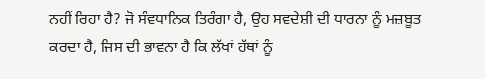ਨਹੀਂ ਰਿਹਾ ਹੈ? ਜੋ ਸੰਵਧਾਨਿਕ ਤਿਰੰਗਾ ਹੈ, ਉਹ ਸਵਦੇਸ਼ੀ ਦੀ ਧਾਰਨਾ ਨੂੰ ਮਜ਼ਬੂਤ ਕਰਦਾ ਹੈ, ਜਿਸ ਦੀ ਭਾਵਨਾ ਹੈ ਕਿ ਲੱਖਾਂ ਹੱਥਾਂ ਨੂੰ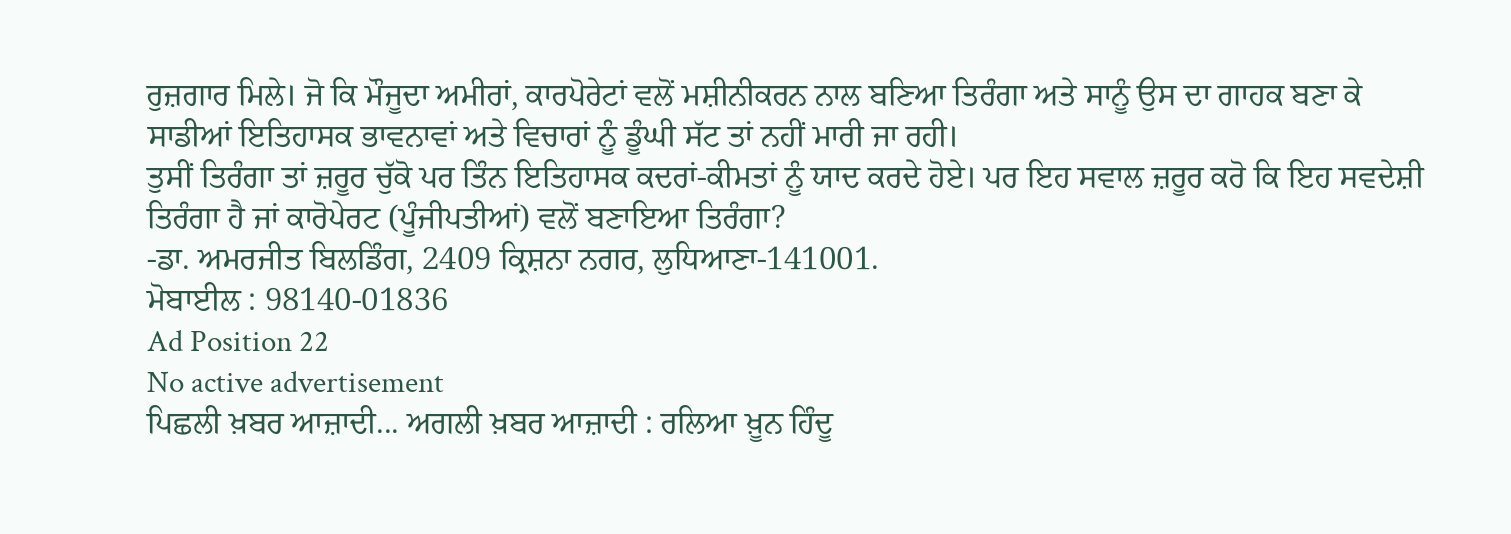ਰੁਜ਼ਗਾਰ ਮਿਲੇ। ਜੋ ਕਿ ਮੌਜੂਦਾ ਅਮੀਰਾਂ, ਕਾਰਪੋਰੇਟਾਂ ਵਲੋਂ ਮਸ਼ੀਨੀਕਰਨ ਨਾਲ ਬਣਿਆ ਤਿਰੰਗਾ ਅਤੇ ਸਾਨੂੰ ਉਸ ਦਾ ਗਾਹਕ ਬਣਾ ਕੇ ਸਾਡੀਆਂ ਇਤਿਹਾਸਕ ਭਾਵਨਾਵਾਂ ਅਤੇ ਵਿਚਾਰਾਂ ਨੂੰ ਡੂੰਘੀ ਸੱਟ ਤਾਂ ਨਹੀਂ ਮਾਰੀ ਜਾ ਰਹੀ।
ਤੁਸੀਂ ਤਿਰੰਗਾ ਤਾਂ ਜ਼ਰੂਰ ਚੁੱਕੋ ਪਰ ਤਿੰਨ ਇਤਿਹਾਸਕ ਕਦਰਾਂ-ਕੀਮਤਾਂ ਨੂੰ ਯਾਦ ਕਰਦੇ ਹੋਏ। ਪਰ ਇਹ ਸਵਾਲ ਜ਼ਰੂਰ ਕਰੋ ਕਿ ਇਹ ਸਵਦੇਸ਼ੀ ਤਿਰੰਗਾ ਹੈ ਜਾਂ ਕਾਰੋਪੇਰਟ (ਪੂੰਜੀਪਤੀਆਂ) ਵਲੋਂ ਬਣਾਇਆ ਤਿਰੰਗਾ?
-ਡਾ. ਅਮਰਜੀਤ ਬਿਲਡਿੰਗ, 2409 ਕ੍ਰਿਸ਼ਨਾ ਨਗਰ, ਲੁਧਿਆਣਾ-141001.
ਮੋਬਾਈਲ : 98140-01836
Ad Position 22
No active advertisement
ਪਿਛਲੀ ਖ਼ਬਰ ਆਜ਼ਾਦੀ... ਅਗਲੀ ਖ਼ਬਰ ਆਜ਼ਾਦੀ : ਰਲਿਆ ਖ਼ੂਨ ਹਿੰਦੂ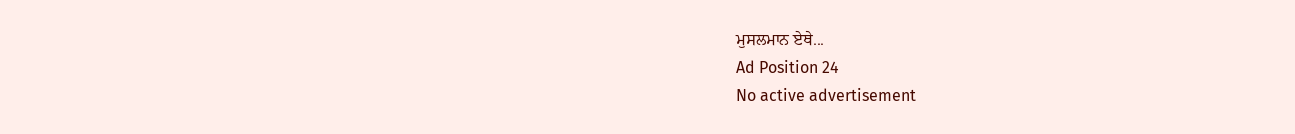ਮੁਸਲਮਾਨ ਏਥੇ...
Ad Position 24
No active advertisement